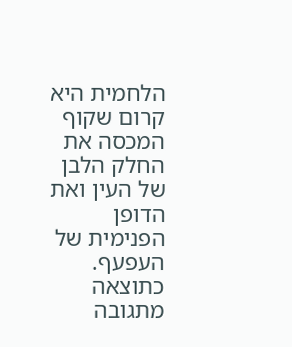הלחמית היא קרום שקוף המכסה את החלק הלבן של העין ואת הדופן הפנימית של העפעף. כתוצאה מתגובה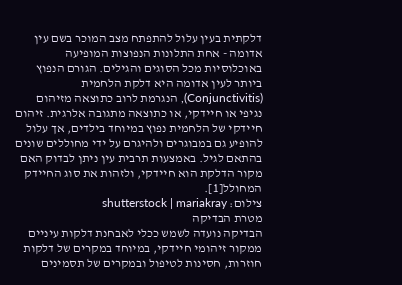דלקתית בעין עלול להתפתח מצב המוכר בשם עין אדומה - אחת התלונות הנפוצות המופיעה באוכלוסיות מכל הסוגים והגילים. הגורם הנפוץ ביותר לעין אדומה היא דלקת הלחמית (Conjunctivitis), הנגרמת לרוב כתוצאה מזיהום נגיפי או חיידקי, או כתוצאה מתגובה אלרגית. זיהום חיידקי של הלחמית נפוץ במיוחד בילדים, אך עלול להופיע גם במבוגרים ולהיגרם על ידי מחוללים שונים בהתאם לגיל. באמצעות תרבית עין ניתן לבדוק האם מקור הדלקת הוא חיידקי, ולזהות את סוג החיידק המחולל[1].
צילום: shutterstock | mariakray
מטרת הבדיקה
הבדיקה נועדה לשמש ככלי לאבחנת דלקות עיניים ממקור זיהומי חיידקי, במיוחד במקרים של דלקות חוזרות, חסינות לטיפול ובמקרים של תסמינים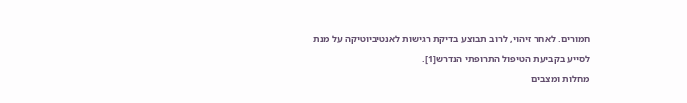חמורים. לאחר זיהוי, לרוב תבוצע בדיקת רגישות לאנטיביוטיקה על מנת לסייע בקביעת הטיפול התרופתי הנדרש[1].
מחלות ומצבים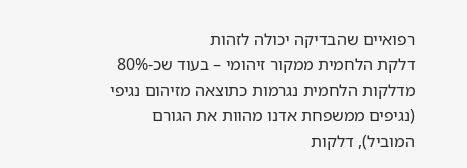רפואיים שהבדיקה יכולה לזהות
דלקת הלחמית ממקור זיהומי – בעוד שכ-80% מדלקות הלחמית נגרמות כתוצאה מזיהום נגיפי (נגיפים ממשפחת אדנו מהוות את הגורם המוביל), דלקות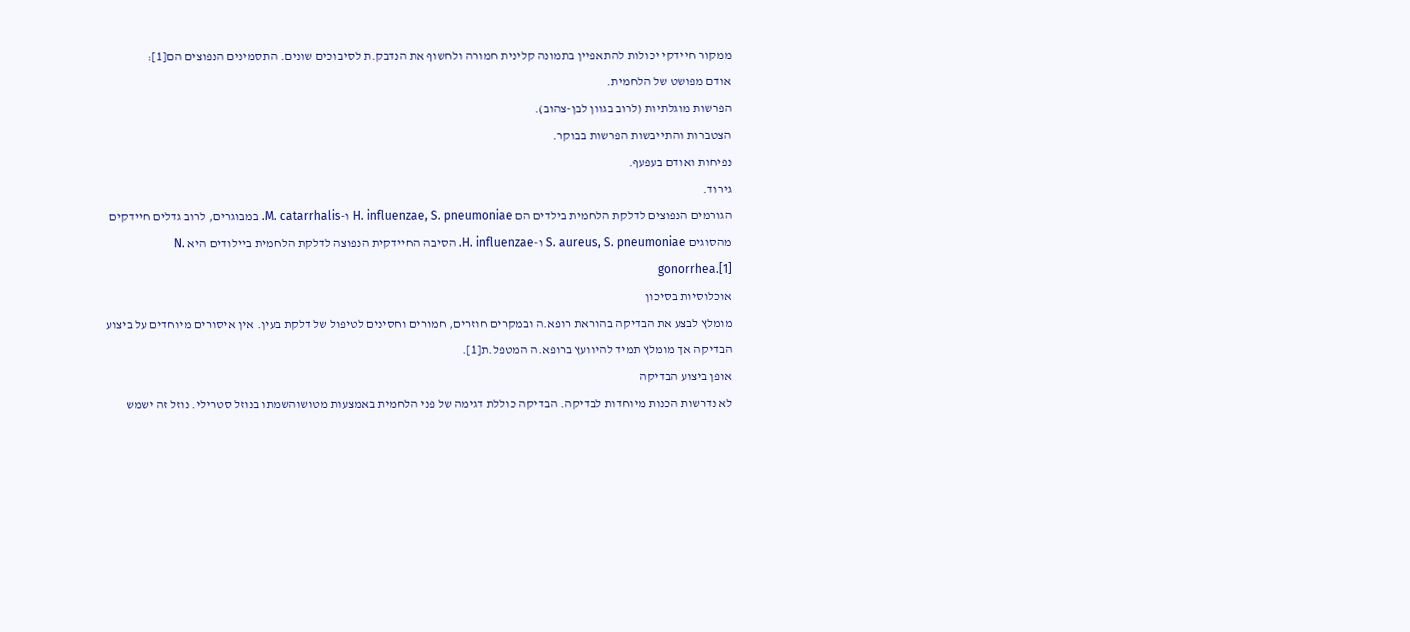ממקור חיידקי יכולות להתאפיין בתמונה קלינית חמורה ולחשוף את הנדבק.ת לסיבוכים שונים. התסמינים הנפוצים הם[1]:
אודם מפושט של הלחמית.
הפרשות מוגלתיות (לרוב בגוון לבן-צהוב).
הצטברות והתייבשות הפרשות בבוקר.
נפיחות ואודם בעפעף.
גירוד.
הגורמים הנפוצים לדלקת הלחמית בילדים הם H. influenzae, S. pneumoniae ו-M. catarrhalis. במבוגרים, לרוב גדלים חיידקים מהסוגים S. aureus, S. pneumoniae ו-H. influenzae. הסיבה החיידקית הנפוצה לדלקת הלחמית ביילודים היא N. gonorrhea.[1]
אוכלוסיות בסיכון
מומלץ לבצע את הבדיקה בהוראת רופא.ה ובמקרים חוזרים, חמורים וחסינים לטיפול של דלקת בעין. אין איסורים מיוחדים על ביצוע הבדיקה אך מומלץ תמיד להיוועץ ברופא.ה המטפל.ת[1].
אופן ביצוע הבדיקה
לא נדרשות הכנות מיוחדות לבדיקה. הבדיקה כוללת דגימה של פני הלחמית באמצעות מטושוהשמתו בנוזל סטרילי. נוזל זה ישמש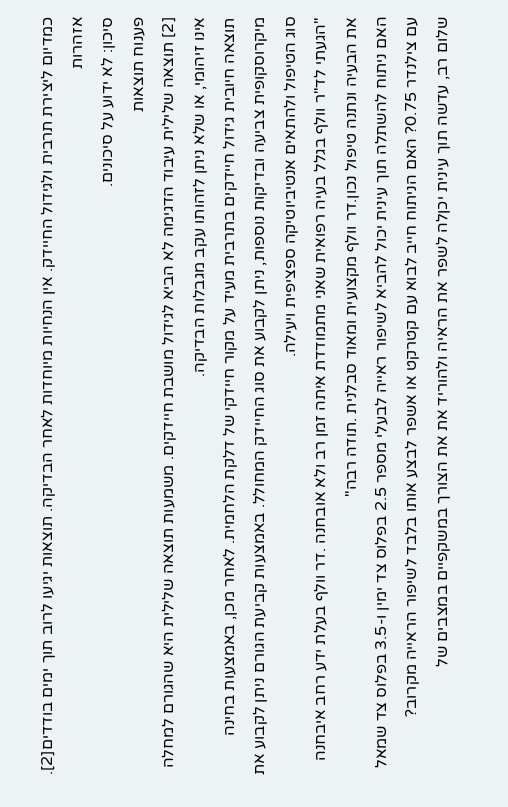כמדיום ליצירת תרבית ולגידול החיידק. אין הנחיות מיוחדות לאחר הבדיקה. תוצאות יגיעו לרוב תוך ימים בודדים[2].
אזהרות
סיכון: לא ידוע על סיכונים.
פענוח תוצאות
[2] תוצאה שלילית עיבוד הדגימה לא הביא לגידול מושבת חיידקים. משמעות תוצאה שלילית היא שהגורם למחלה אינו זיהומי, או שלא ניתן לזהותו עקב מגבלות הבדיקה.
תוצאה חיובית גידול חיידקים בתרבית מעיד על מקור חיידקי של דלקת הלחמית. לאחר מכן, באמצעות בחינה מיקרוסקופית צביעה ובדיקות נוספות, ניתן לקבוע את סוג החיידק המחולל. באמצעות קביעת הגורם ניתן לקבוע את סוג הטיפול ולהתאים אנטיביוטיקה ספציפית ויעילה.
"הגעתי לד"ר וולף בגלל בעיה רפואית שאני מתמודדת איתה זמן רב ולא אובחנה .דר וולף בעלת ידע רחב איבחנה את הבעיה ונתנה טיפול נכון.דר וולף מקצועית ומאוד סבלנית .תודה רבה"
האם ניתוח להשתלה תוך עינית יכול להביא לשיפור ראייה לבעלי מספר 2.5 בפלוס צד ימין ו-3.5 בפלוס צד שמאל עם צילנדר 0.75? האם הניתוח חייב לבוא עם קטרקט או אשפר לבצע אותו בלבד לשיפור הראייה מקרוב?
שלום רב, עדשה תוך עינית יכןלה לשפר את הראיה ולהוריד את את הצורך במשקפיים במצבים של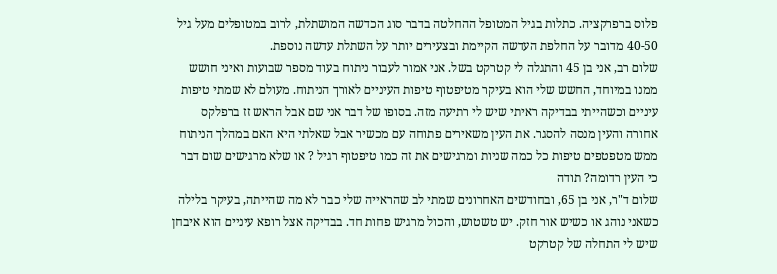פלוס ברפרקציה. כתלות בגיל המטופל ההחלטה בדבר סוג הכדשה המושתלת, לרוב במטופלים מעל גיל 40-50 מדובר על החלפת העדשה הקיימת ובצעירים יותר על השתלת עדשה נוספת.
שלום רב, אני בן 45 והתגלה לי קטרקט בשל. אני אמור לעבור ניתוח בעוד מספר שבועות ואיני חושש ממנו במיוחד, החשש שלי הוא בעיקר מטיפטוף טיפות העיניים לאורך הניתוח. מעולם לא שמתי טיפות עיניים וכשהייתי בבדיקה ראיתי שיש לי רתיעה מזה. בסופו של דבר אני שם אבל הראש זז ברפלקס אחורה והעין מנסה להסגר. את העין משאירים פתוחה עם מכשיר אבל שאלתי היא האם במהלך הניתוח ממש מטפטפים טיפות כל כמה שניות ומרגישים את זה כמו טיפטוף רגיל ? או שלא מרגישים שום דבר כי העין רדומה? תודה
שלום ד"ר, אני בן 65, ובחודשים האחרונים שמתי לב שהראייה שלי כבר לא מה שהייתה, בעיקר בלילה כשאני נוהג או כשיש אור חזק. יש טשטוש, והכול מרגיש פחות חד. בבדיקה אצל רופא עיניים הוא איבחן שיש לי התחלה של קטרקט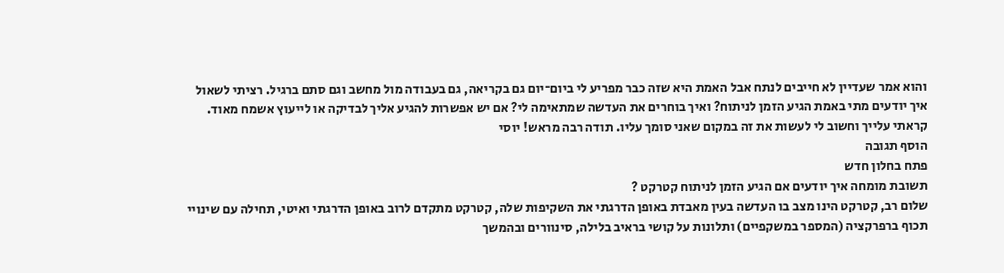והוא אמר שעדיין לא חייבים לנתח אבל האמת היא שזה כבר מפריע לי ביום־יום גם בקריאה, גם בעבודה מול מחשב וגם סתם ברגיל. רציתי לשאול איך יודעים מתי באמת הגיע הזמן לניתוח? ואיך בוחרים את העדשה שמתאימה לי? אם יש אפשרות להגיע אליך לבדיקה או לייעוץ אשמח מאוד. קראתי עלייך וחשוב לי לעשות את זה במקום שאני סומך עליו. תודה רבה מראש! יוסי
הוסף תגובה
פתח בחלון חדש
תשובת מומחה איך יודעים אם הגיע הזמן לניתוח קטרקט ?
שלום רב, קטרקט הינו מצב בו העדשה בעין מאבדת באופן הדרגתי את השקיפות שלה, קטרקט מתקדם לרוב באופן הדרגתי ואיטי, תחילה עם שינויי תכוף ברפרקציה (המספר במשקפיים) ותלונות על קושי בראיב בלילה, סינוורים ובהמשך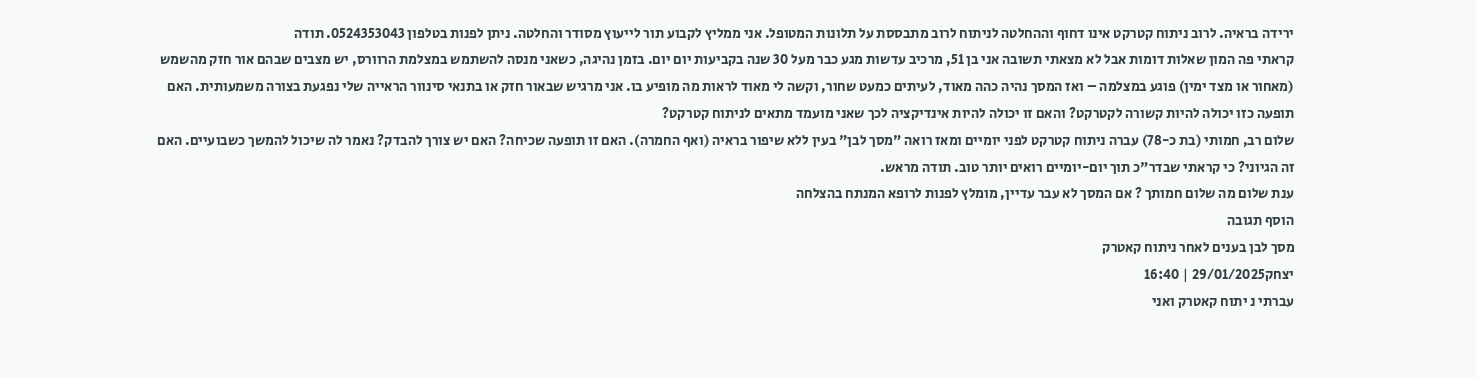ירידה בראיה. לרוב ניתוח קטרקט אינו דחוף וההחלטה לניתוח לרוב מתבססת על תלונות המטופל. אני ממליץ לקבוע תור לייעוץ מסודר והחלטה. ניתן לפנות בטלפון 0524353043. תודה
קראתי פה המון שאלות דומות אבל לא מצאתי תשובה אני בן 51, מרכיב עדשות מגע כבר מעל 30 שנה בקביעות יום יום. בזמן נהיגה, כשאני מנסה להשתמש במצלמת הרוורס, יש מצבים שבהם אור חזק מהשמש (מאחור או מצד ימין) פוגע במצלמה – ואז המסך נהיה כהה מאוד, לעיתים כמעט שחור, וקשה לי מאוד לראות מה מופיע בו. אני מרגיש שבאור חזק או בתנאי סינוור הראייה שלי נפגעת בצורה משמעותית. האם תופעה כזו יכולה להיות קשורה לקטרקט? והאם זו יכולה להיות אינדיקציה לכך שאני מועמד מתאים לניתוח קטרקט?
שלום רב, חמותי (בת כ-78) עברה ניתוח קטרקט לפני יומיים ומאז רואה "מסך לבן" בעין ללא שיפור בראיה (ואף החמרה). האם זו תופעה שכיחה? האם יש צורך להבדק? נאמר לה שיכול להמשך כשבועיים. האם זה הגיוני? כי קראתי שבדר"כ תוך יום-יומיים רואים יותר טוב. תודה מראש.
ענת שלום מה שלום חמותך ? אם המסך לא עבר עדיין, מומלץ לפנות לרופא המנתח בהצלחה
הוסף תגובה
מסך לבן בענים לאחר ניתוח קאטרק
יצחק29/01/2025 | 16:40
עברתי נ יתוח קאטרק ואני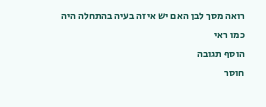רואה מסך לבן האם יש איזה בעיה בהתחלה היה כמו ראי
הוסף תגובה
חוסר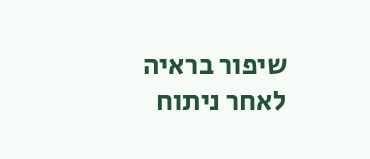שיפור בראיה לאחר ניתוח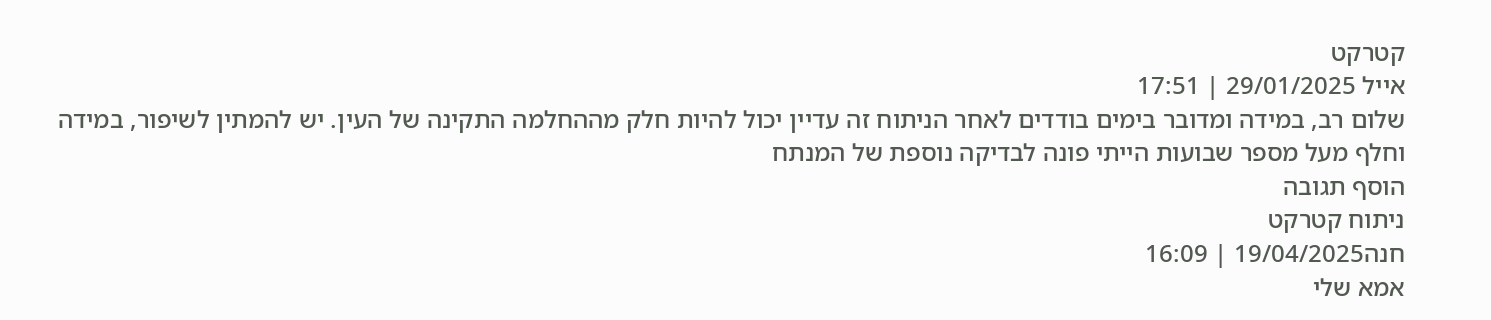קטרקט
אייל 29/01/2025 | 17:51
שלום רב, במידה ומדובר בימים בודדים לאחר הניתוח זה עדיין יכול להיות חלק מההחלמה התקינה של העין. יש להמתין לשיפור, במידה וחלף מעל מספר שבועות הייתי פונה לבדיקה נוספת של המנתח
הוסף תגובה
ניתוח קטרקט
חנה19/04/2025 | 16:09
אמא שלי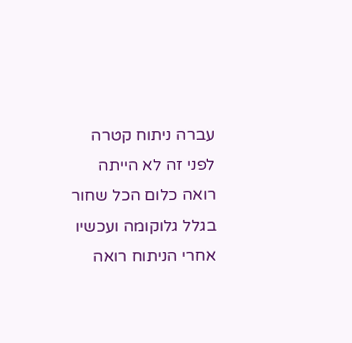עברה ניתוח קטרה לפני זה לא הייתה רואה כלום הכל שחור בגלל גלוקומה ועכשיו אחרי הניתוח רואה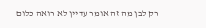רק לבן מה זה אומר עדיין לא רואה כלום